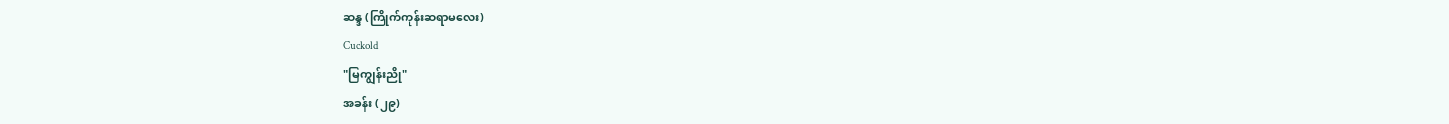ဆန္ဒ (ကြိုက်ကုန်းဆရာမလေး)
Cuckold
"မြကျွန်းညို"
အခန်း (၂၉)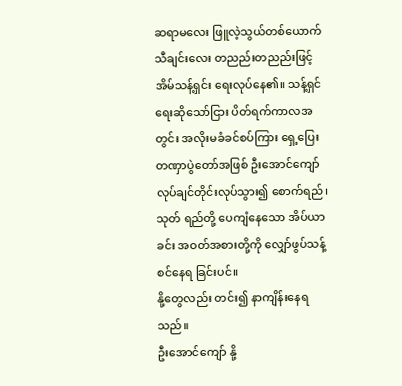ဆရာမလေး ဖြူလဲ့သွယ်တစ်ယောက် သီချင်းလေး တညည်းတညည်းဖြင့် အိမ်သန့်ရှင်း ရေးလုပ်နေ၏။ သန့်ရှင်ရေးဆိုသော်ငြား ပိတ်ရက်ကာလအတွင်း အလိုးမခံခင်စပ်ကြား ရှေ့ပြေးတဏှာပွဲတော်အဖြစ် ဦးအောင်ကျော်လုပ်ချင်တိုင်းလုပ်သွား၍ စောက်ရည်၊ သုတ် ရည်တို့ ပေကျံနေသော အိပ်ယာခင်း အဝတ်အစားတို့ကို လျှော်ဖွပ်သန့်စင်နေရ ခြင်းပင်။
နို့တွေလည်း တင်း၍ နာကျိန်းနေရသည်။
ဦးအောင်ကျော် နို့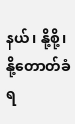နယ်၊ နို့စို့၊ နို့တောတ်ခံရ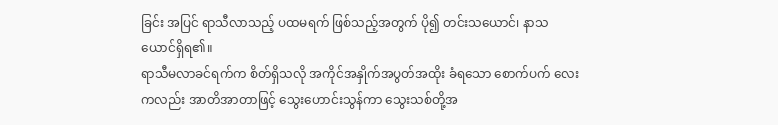ခြင်း အပြင် ရာသီလာသည့် ပထမရက် ဖြစ်သည့်အတွက် ပို၍ တင်းသယောင်၊ နာသယောင်ရှိရ၏။
ရာသီမလာခင်ရက်က စိတ်ရှိသလို အကိုင်အနှိုက်အပွတ်အထိုး ခံရသော စောက်ပက် လေးကလည်း အာတိအာတာဖြင့် သွေးဟောင်းသွန်ကာ သွေးသစ်တို့အ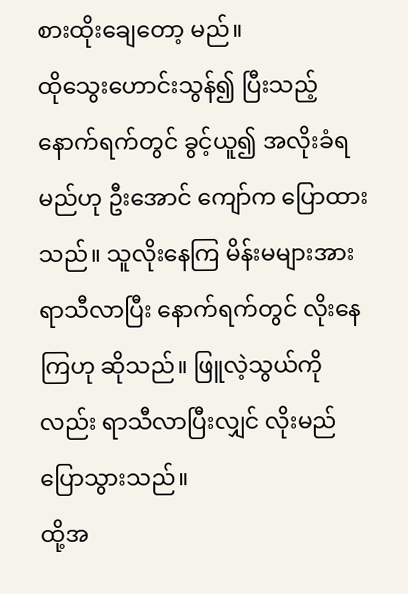စားထိုးချေတော့ မည်။
ထိုသွေးဟောင်းသွန်၍ ပြီးသည့်နောက်ရက်တွင် ခွင့်ယူ၍ အလိုးခံရမည်ဟု ဦးအောင် ကျော်က ပြောထားသည်။ သူလိုးနေကြ မိန်းမများအား ရာသီလာပြီး နောက်ရက်တွင် လိုးနေကြဟု ဆိုသည်။ ဖြူလဲ့သွယ်ကိုလည်း ရာသီလာပြီးလျှင် လိုးမည်ပြောသွားသည်။
ထို့အ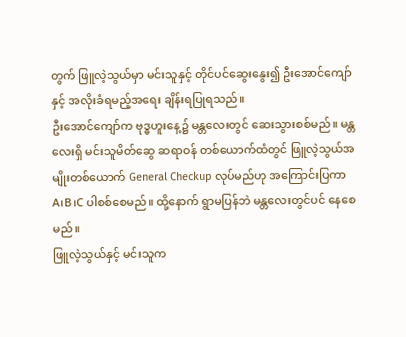တွက် ဖြူလဲ့သွယ်မှာ မင်းသူနှင့် တိုင်ပင်ဆွေးနွေး၍ ဦးအောင်ကျော်နှင့် အလိုးခံရမည့်အရေး ချိန်းရပြုရသည်။
ဦးအောင်ကျော်က ဗုဒ္ဓဟူးနေ့၌ မန္တလေးတွင် ဆေးသွားစစ်မည်။ မန္တလေးရှိ မင်းသူမိတ်ဆွေ ဆရာဝန် တစ်ယောက်ထံတွင် ဖြူလဲ့သွယ်အမျိုးတစ်ယောက် General Checkup လုပ်မည်ဟု အကြောင်းပြကာ A၊B၊C ပါစစ်စေမည်။ ထို့နောက် ရွာမပြန်ဘဲ မန္တလေးတွင်ပင် နေစေမည်။
ဖြူလဲ့သွယ်နှင့် မင်းသူက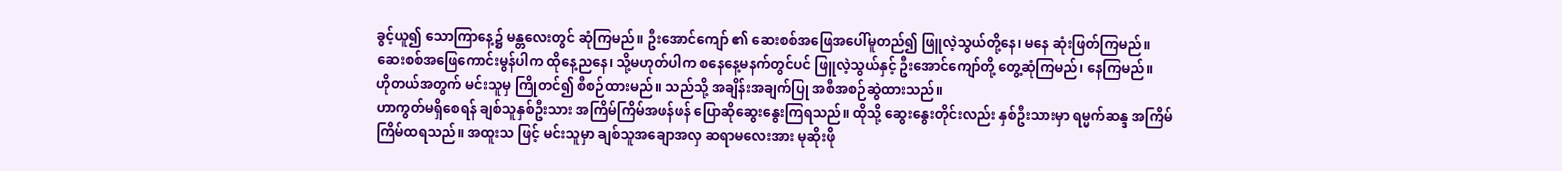ခွင့်ယူ၍ သောကြာနေ့၌ မန္တလေးတွင် ဆုံကြမည်။ ဦးအောင်ကျော် ၏ ဆေးစစ်အဖြေအပေါ်မူတည်၍ ဖြူလဲ့သွယ်တို့နေ၊ မနေ ဆုံးဖြတ်ကြမည်။
ဆေးစစ်အဖြေကောင်းမွန်ပါက ထိုနေ့ညနေ၊ သို့မဟုတ်ပါက စနေနေ့မနက်တွင်ပင် ဖြူလဲ့သွယ်နှင့် ဦးအောင်ကျော်တို့ တွေ့ဆုံကြမည်၊ နေကြမည်။
ဟိုတယ်အတွက် မင်းသူမှ ကြိုတင်၍ စီစဉ်ထားမည်။ သည်သို့ အချိန်းအချက်ပြု အစီအစဉ်ဆွဲထားသည်။
ဟာကွတ်မရှိစေရန် ချစ်သူနှစ်ဦးသား အကြိမ်ကြိမ်အဖန်ဖန် ပြောဆိုဆွေးနွေးကြရသည်။ ထိုသို့ ဆွေးနွေးတိုင်းလည်း နှစ်ဦးသားမှာ ရမ္မက်ဆန္ဒ အကြိမ်ကြိမ်ထရသည်။ အထူးသ ဖြင့် မင်းသူမှာ ချစ်သူအချောအလှ ဆရာမလေးအား မုဆိုးဖို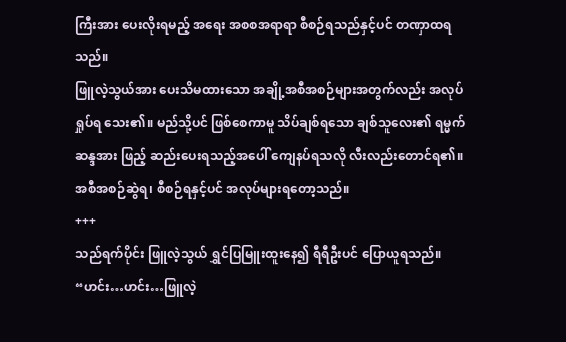ကြီးအား ပေးလိုးရမည့် အရေး အစစအရာရာ စီစဉ်ရသည်နှင့်ပင် တဏှာထရသည်။
ဖြူလဲ့သွယ်အား ပေးသိမထားသော အချို့အစီအစဉ်များအတွက်လည်း အလုပ်ရှုပ်ရ သေး၏။ မည်သို့ပင် ဖြစ်စေကာမူ သိပ်ချစ်ရသော ချစ်သူလေး၏ ရမ္မက်ဆန္ဒအား ဖြည့် ဆည်းပေးရသည့်အပေါ် ကျေနပ်ရသလို လီးလည်းတောင်ရ၏။
အစီအစဉ်ဆွဲရ၊ စီစဉ်ရနှင့်ပင် အလုပ်များရတော့သည်။
+++
သည်ရက်ပိုင်း ဖြူလဲ့သွယ် ရွှင်ပြမြူးထူးနေ၍ ရီရီဦးပင် ပြောယူရသည်။
“ဟင်း…ဟင်း…ဖြူလဲ့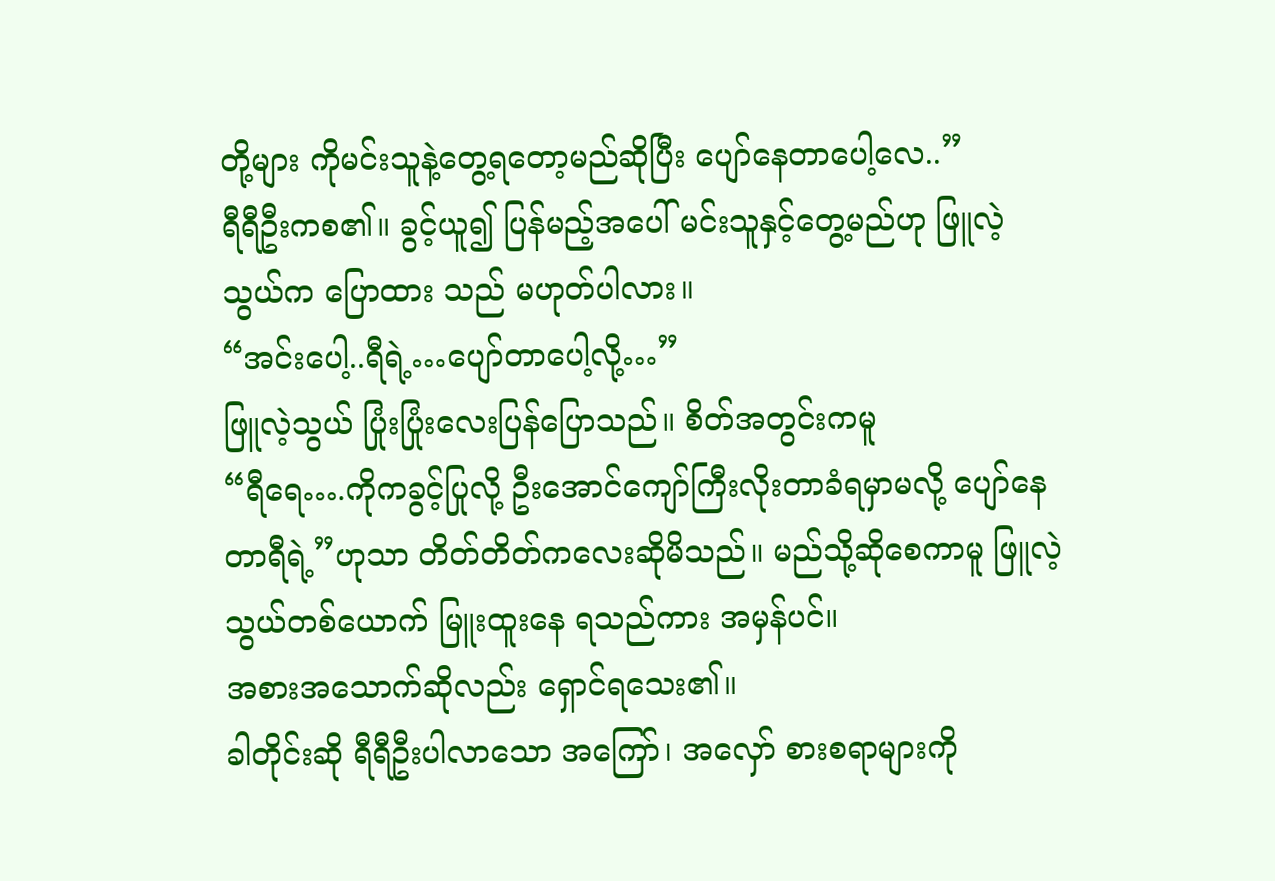တို့များ ကိုမင်းသူနဲ့တွေ့ရတော့မည်ဆိုပြီး ပျော်နေတာပေါ့လေ..”
ရီရီဦးကစ၏။ ခွင့်ယူ၍ ပြန်မည့်အပေါ် မင်းသူနှင့်တွေ့မည်ဟု ဖြူလဲ့သွယ်က ပြောထား သည် မဟုတ်ပါလား။
“အင်းပေါ့..ရီရဲ့…ပျော်တာပေါ့လို့…”
ဖြူလဲ့သွယ် ပြုံးပြုံးလေးပြန်ပြောသည်။ စိတ်အတွင်းကမူ
“ရီရေ….ကိုကခွင့်ပြုလို့ ဦးအောင်ကျော်ကြီးလိုးတာခံရမှာမလို့ ပျော်နေတာရီရဲ့”ဟုသာ တိတ်တိတ်ကလေးဆိုမိသည်။ မည်သို့ဆိုစေကာမူ ဖြူလဲ့သွယ်တစ်ယောက် မြူးထူးနေ ရသည်ကား အမှန်ပင်။
အစားအသောက်ဆိုလည်း ရှောင်ရသေး၏။
ခါတိုင်းဆို ရီရီဦးပါလာသော အကြော်၊ အလှော် စားစရာများကို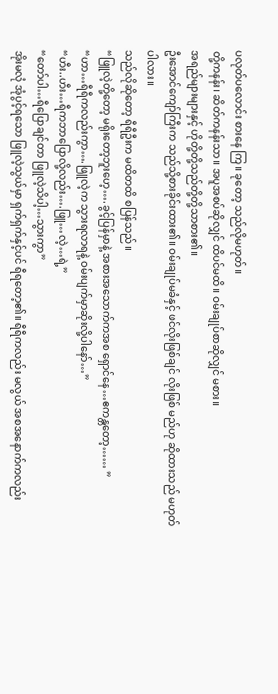ပလုတ်ပလောင်း စားနေ ကြ။ ခုတော့ သည်လိုမဟုတ်။
တို့ကနန်း၊ ဆိတ်ကနန်းသာ။ အပူအစပ်ဆိုလျှင် ထိပင်မထိ။ ဝမ်းချုပ်စာဆိုလျှင် မစား။
အရည်များများနှင့် ဟိုတို့တို့သည်တို့တို့သာစား၏။
ဦးအောင်ကျော်ကြီးက သည်သို့စားခိုင်းထား၏။ ဝမ်းချုပ်မခံနှင့် ဖင်လိုးဖြစ်ချင် လိုးဖြစ် မည်ဟု ဆိုထားသည် မဟုတ်ပါလား။
သည်လိုဆိုတော့ ရီရီဦးက မထိတထိ စပြန်သည်။
“ဖြူလဲ့တို့တော့ မရိုးတော့ဘူးဟေ့….ခွင့်ပြန်မှာနဲ့ အစားအသောက်ကအစ ရှောင်နေ…ဧကန္တတော့…… ”
“ဟာ…ရီရီကလည်းကွာ….ဖြူလဲ့က သွားရလာရနဲ့ ဝမ်းပျက်မှာဆိုးလို့ပါနော်…”
“ဟီး..ဟီး…ရီကဘာပြောလို့လည်း….ဖြူ…လဲ့…ရဲ့”
“တော်ပါ…ရီပြောချင်တာ ဖြူလဲ့သိပါ့…သွားကွာ”
အိုးမလုံ အုံပွင့်ရသော ဖြူလဲ့သွယ်မှာ ရှက်ရှက်နှင့်ပင် ရီရတော့၏။ ရီရီကလည်း မလွယ် အစအနောက်ကလည်း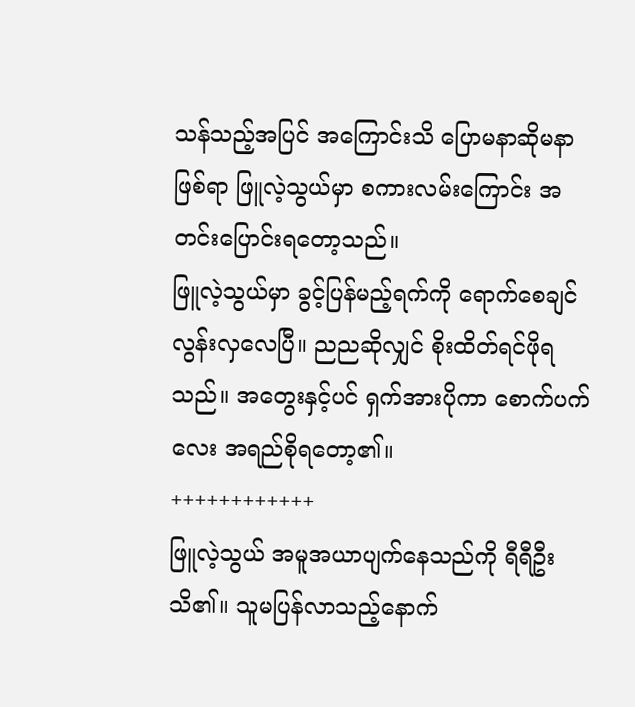သန်သည့်အပြင် အကြောင်းသိ ပြောမနာဆိုမနာ ဖြစ်ရာ ဖြူလဲ့သွယ်မှာ စကားလမ်းကြောင်း အတင်းပြောင်းရတော့သည်။
ဖြူလဲ့သွယ်မှာ ခွင့်ပြန်မည့်ရက်ကို ရောက်စေချင်လွန်းလှလေပြီ။ ညညဆိုလျှင် စိုးထိတ်ရင်ဖိုရသည်။ အတွေးနှင့်ပင် ရှက်အားပိုကာ စောက်ပက်လေး အရည်စိုရတော့၏။
++++++++++++
ဖြူလဲ့သွယ် အမူအယာပျက်နေသည်ကို ရီရီဦး သိ၏။ သူမပြန်လာသည့်နောက်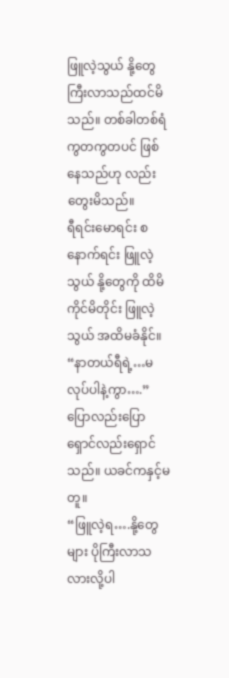ဖြူလဲ့သွယ် နို့တွေကြီးလာသည်ထင်မိသည်။ တစ်ခါတစ်ရံ ကွတကွတပင် ဖြစ်နေသည်ဟု လည်းတွေးမိသည်။
ရီရင်းမောရင်း စနောက်ရင်း ဖြူလဲ့သွယ် နို့တွေကို ထိမိကိုင်မိတိုင်း ဖြူလဲ့သွယ် အထိမခံနိုင်။
“နာတယ်ရီရဲ့…မလုပ်ပါနဲ့ကွာ….”
ပြောလည်းပြော ရှောင်လည်းရှောင်သည်။ ယခင်ကနှင့်မတူ။
“ဖြူလဲ့ရ….နို့တွေများ ပိုကြီးလာသလားလို့ပါ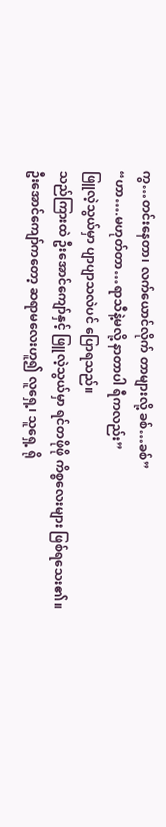ကွ…တင်းနေတာ၊ လက်ယောင်လိုက် တာများလို့ ခစ်…ခစ်”
“ဟာ….မဟုတ်တာ…ရာသီနဲ့မလို့ နာတာပါ ရီကလည်း”
ဖြူလဲ့သွယ်မှာ ပျာပျာသလဲပင် ပြောရသည်။
သည်ကြားထဲ ဦးအောင်ကျော်နှင့် ဖြူလဲ့သွယ်မှာ ရင်တဖိုဖို ကိစ္စလေးများ ဖြစ်ရသေး၏။
ဦးအောင်ကျော်ကတော့ ဆရာမလေးဟူ၍ လူရှေ့၊ သူရှေ့ ရို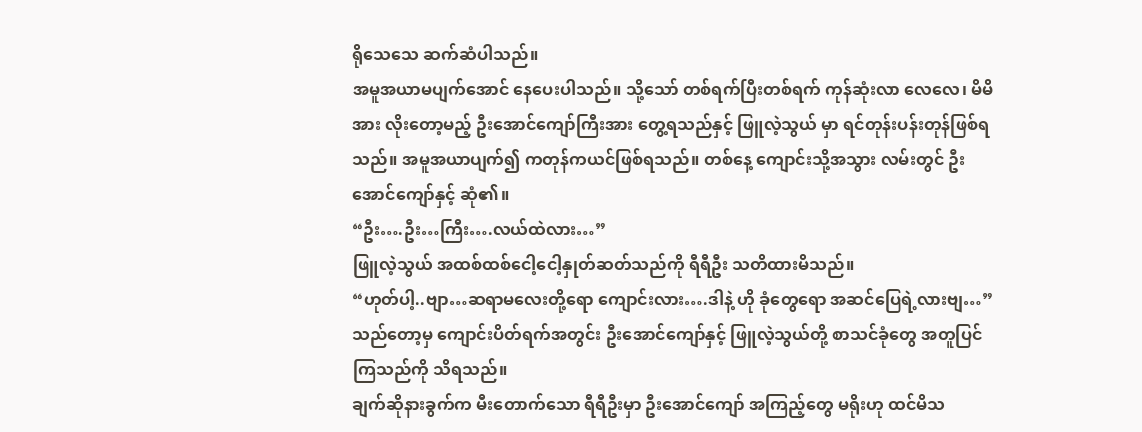ရိုသေသေ ဆက်ဆံပါသည်။
အမူအယာမပျက်အောင် နေပေးပါသည်။ သို့သော် တစ်ရက်ပြီးတစ်ရက် ကုန်ဆုံးလာ လေလေ၊ မိမိအား လိုးတော့မည့် ဦးအောင်ကျော်ကြီးအား တွေ့ရသည်နှင့် ဖြူလဲ့သွယ် မှာ ရင်တုန်းပန်းတုန်ဖြစ်ရသည်။ အမူအယာပျက်၍ ကတုန်ကယင်ဖြစ်ရသည်။ တစ်နေ့ ကျောင်းသို့အသွား လမ်းတွင် ဦးအောင်ကျော်နှင့် ဆုံ၏။
“ဦး….ဦး…ကြီး….လယ်ထဲလား…”
ဖြူလဲ့သွယ် အထစ်ထစ်ငေါ့ငေါ့နှုတ်ဆတ်သည်ကို ရီရီဦး သတိထားမိသည်။
“ဟုတ်ပါ့..ဗျာ…ဆရာမလေးတို့ရော ကျောင်းလား….ဒါနဲ့ ဟို ခုံတွေရော အဆင်ပြေရဲ့လားဗျ…”
သည်တော့မှ ကျောင်းပိတ်ရက်အတွင်း ဦးအောင်ကျော်နှင့် ဖြူလဲ့သွယ်တို့ စာသင်ခုံတွေ အတူပြင်ကြသည်ကို သိရသည်။
ချက်ဆိုနားခွက်က မီးတောက်သော ရီရီဦးမှာ ဦးအောင်ကျော် အကြည့်တွေ မရိုးဟု ထင်မိသ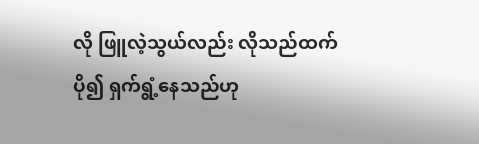လို ဖြူလဲ့သွယ်လည်း လိုသည်ထက်ပို၍ ရှက်ရွံ့နေသည်ဟု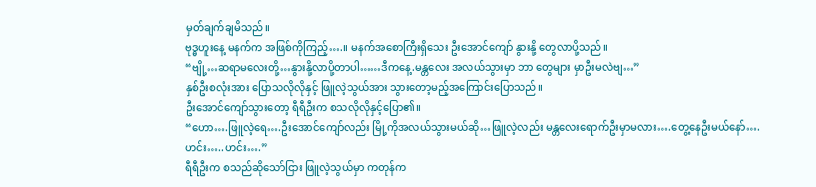မှတ်ချက်ချမိသည်။
ဗုဒ္ဓဟူးနေ့ မနက်က အဖြစ်ကိုကြည့်….။ မနက်အစောကြီးရှိသေး ဦးအောင်ကျော် နွားနို့ တွေလာပို့သည်။
“ဗျို့…ဆရာမလေးတို့…နွားနို့လာပို့တာပါ……ဒီကနေ့.မန္တလေး အလယ်သွားမှာ ဘာ တွေများ မှာဦးမလဲဗျ…”
နှစ်ဦးစလုံးအား ပြောသလိုလိုနှင့် ဖြူလဲ့သွယ်အား သွားတော့မည့်အကြောင်းပြောသည်။
ဦးအောင်ကျော်သွားတော့ ရီရီဦးက စသလိုလိုနှင့်ပြော၏။
“ဟော….ဖြူလဲ့ရေ….ဦးအောင်ကျော်လည်း မြို့ကိုအလယ်သွားမယ်ဆို…ဖြူလဲ့လည်း မန္တလေးရောက်ဦးမှာမလား….တွေ့နေဦးမယ်နော်….ဟင်း…..ဟင်း….”
ရီရီဦးက စသည်ဆိုသော်ငြား ဖြူလဲ့သွယ်မှာ ကတုန်က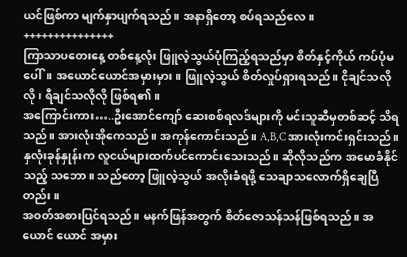ယင်ဖြစ်ကာ မျက်နှာပျက်ရသည်။ အနာရှိတော့ စပ်ရသည်လေ။
+++++++++++++++
ကြာသာပတေးနေ့ တစ်နေ့လုံး ဖြူလဲ့သွယ်ပုံကြည့်ရသည်မှာ စိတ်နှင့်ကိုယ် ကပ်ပုံမပေါ်။ အယောင်ယောင်အမှားမှား။ ဖြူလဲ့သွယ် စိတ်လှုပ်ရှားရသည်။ ငိုချင်သလိုလို၊ ရီချင်သလိုလို ဖြစ်ရ၏။
အကြောင်းကား…..ဦးအောင်ကျော် ဆေးစစ်ရလဒ်များကို မင်းသူဆီမှတစ်ဆင့် သိရသည်။ အားလုံးအိုကေသည်။ အကုန်ကောင်းသည်။ A,B,C အားလုံးကင်းရှင်းသည်။
နှလုံးခုန်နှုန်းက လူငယ်များထက်ပင်ကောင်းသေးသည်။ ဆိုလိုသည်က အမောခံနိုင် သည့် သဘော။ သည်တော့ ဖြူလဲ့သွယ် အလိုးခံရဖို့ သေချာသလောက်ရှိချေပြီတည်း။
အဝတ်အစားပြင်ရသည်။ မနက်ဖြန်အတွက် စိတ်ဇောသန်သန်ဖြစ်ရသည်။ အယောင် ယောင် အမှား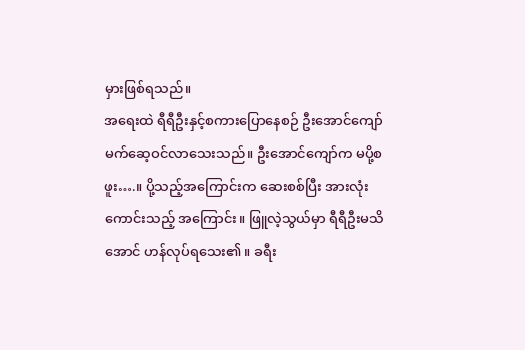မှားဖြစ်ရသည်။
အရေးထဲ ရီရီဦးနှင့်စကားပြောနေစဉ် ဦးအောင်ကျော်မက်ဆေ့ဝင်လာသေးသည်။ ဦးအောင်ကျော်က မပို့စဖူး….။ ပို့သည့်အကြောင်းက ဆေးစစ်ပြီး အားလုံးကောင်းသည့် အကြောင်း။ ဖြူလဲ့သွယ်မှာ ရီရီဦးမသိအောင် ဟန်လုပ်ရသေး၏။ ခရီး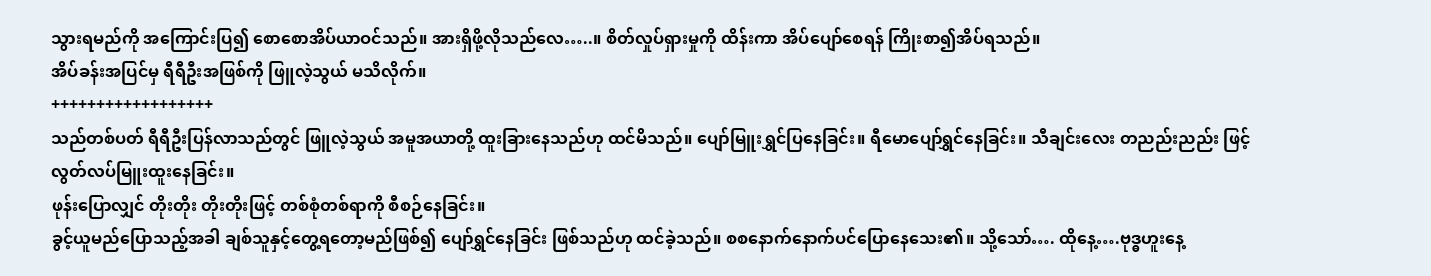သွားရမည်ကို အကြောင်းပြ၍ စောစောအိပ်ယာဝင်သည်။ အားရှိဖို့လိုသည်လေ…..။ စိတ်လှုပ်ရှားမှုကို ထိန်းကာ အိပ်ပျော်စေရန် ကြိုးစာ၍အိပ်ရသည်။
အိပ်ခန်းအပြင်မှ ရီရီဦးအဖြစ်ကို ဖြူလဲ့သွယ် မသိလိုက်။
++++++++++++++++++
သည်တစ်ပတ် ရီရီဦးပြန်လာသည်တွင် ဖြူလဲ့သွယ် အမူအယာတို့ ထူးခြားနေသည်ဟု ထင်မိသည်။ ပျော်မြူးရွှင်ပြနေခြင်း။ ရီမောပျော်ရွှင်နေခြင်း။ သီချင်းလေး တညည်းညည်း ဖြင့် လွတ်လပ်မြူးထူးနေခြင်း။
ဖုန်းပြောလျှင် တိုးတိုး တိုးတိုးဖြင့် တစ်စုံတစ်ရာကို စီစဉ်နေခြင်း။
ခွင့်ယူမည်ပြောသည့်အခါ ချစ်သူနှင့်တွေ့ရတော့မည်ဖြစ်၍ ပျော်ရွှင်နေခြင်း ဖြစ်သည်ဟု ထင်ခဲ့သည်။ စစနောက်နောက်ပင်ပြောနေသေး၏။ သို့သော်…. ထိုနေ့….ဗုဒ္ဓဟူးနေ့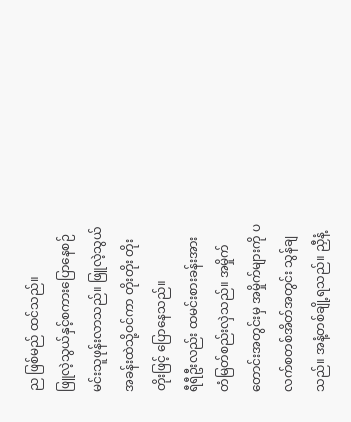ည ဖြစ်မည် ထင်သည်။
ဖြူလဲ့သွယ်နှင့်စကားပြောနေစဉ် မင်းသူဖုန်းလာသည်။ ဖြူလဲ့သွယ် အခန်းထဲသို့ဝင်ကာ တိုးတိုး တိုးတိုးဖြင့် ပြောနေသည်။
ရီရီဦးလည်း ထမင်းစားခန်းအား တံမြတ်စည်းလှဲသည်။ အမှိုက်တောင်းအတွင်းမှ အမှိုက်များကို ပလက်စတစ်အိတ်အတွင်း သွန်ချသည်။ အနံ့တစ်ချို့ရသည်။ ညှီနံ့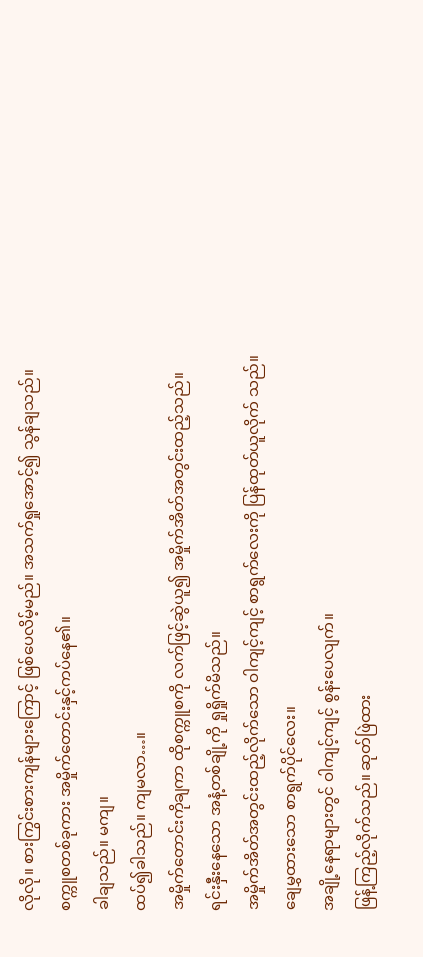လိုလို။ စားကြွင်းစားကျန်များကြောင့် ဖြစ်ပေလိမ့်မည်။ အသက်ရှုအောင့်၍ သွန်ချသည်။
စက္ကူစတစ်ခုကား အမှိုက်တောင်းနှင့်ကပ်နေ၏။
ခါချသည်။ မကျ။
ထပ်၍ခါသည်။ ကျမလာ…။
အမှိုက်တောင်းကိုချကာ ထိုစက္ကူစကို လက်ဖြင့်ဆွဲယူ၍ အမှိုက်အိတ်အတွင်းထည့်သည်။
ရင်းနှီးနေသော အနံ့တစ်ချို့ကို ရှုရှိုက်မိသည်။
အမှိုက်အိတ်အတွင်းထည့်လိုက်သော ဝါကျင့်ကျင့် စာရွက်လေးကို ပြန်ထုတ်ယူလိုက် သည်။
ချေမွှထားသော စာရွက်ပိုင်လေး။
အချို့နေရာများတွင် ဝါကျင့်ကျင့် စွန်းပေလျက်။
ဖြန့်ကြည့်လိုက်သည်။ ဆုတ်ဖြဲထား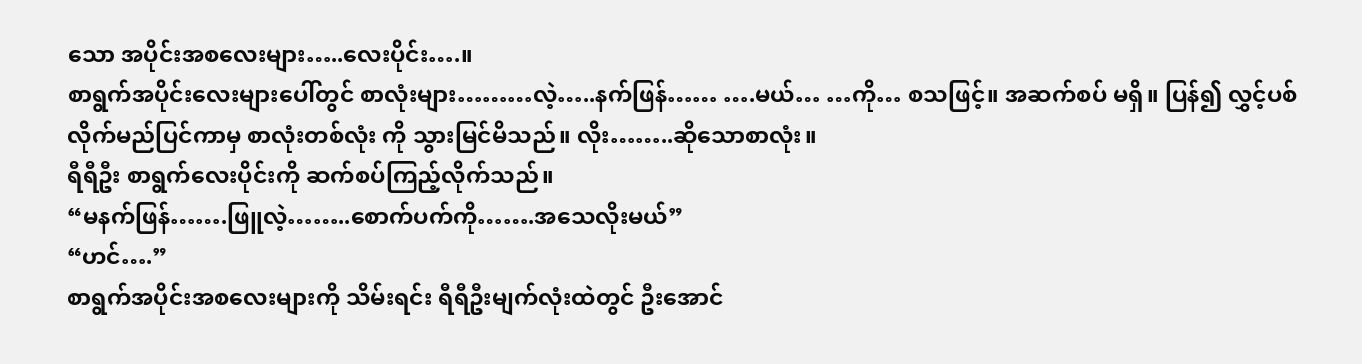သော အပိုင်းအစလေးများ…..လေးပိုင်း….။
စာရွက်အပိုင်းလေးများပေါ်တွင် စာလုံးများ………လဲ့…..နက်ဖြန်…… ….မယ်… …ကို… စသဖြင့်။ အဆက်စပ် မရှိ။ ပြန်၍ လွှင့်ပစ်လိုက်မည်ပြင်ကာမှ စာလုံးတစ်လုံး ကို သွားမြင်မိသည်။ လိုး……..ဆိုသောစာလုံး။
ရီရီဦး စာရွက်လေးပိုင်းကို ဆက်စပ်ကြည့်လိုက်သည်။
“မနက်ဖြန်…….ဖြူလဲ့……..စောက်ပက်ကို…….အသေလိုးမယ်”
“ဟင်….”
စာရွက်အပိုင်းအစလေးများကို သိမ်းရင်း ရီရီဦးမျက်လုံးထဲတွင် ဦးအောင်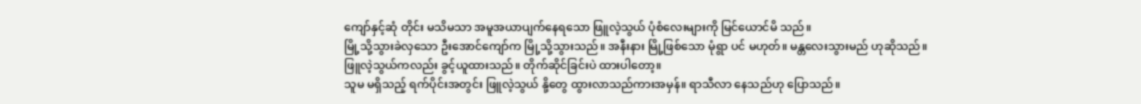ကျော်နှင့်ဆုံ တိုင်း မသိမသာ အမူအယာပျက်နေရသော ဖြူလဲ့သွယ် ပုံစံလေးများကို မြင်ယောင်မိ သည်။
မြို့သို့သွားခဲလှသော ဦးအောင်ကျော်က မြို့သို့သွားသည်။ အနီးနား မြို့ဖြစ်သော မုံရွာ ပင် မဟုတ်။ မန္တလေးသွားမည် ဟုဆိုသည်။
ဖြူလဲ့သွယ်ကလည်း ခွင့်ယူထားသည်။ တိုက်ဆိုင်ခြင်းပဲ ထားပါတော့။
သူမ မရှိသည့် ရက်ပိုင်းအတွင်း ဖြူလဲ့သွယ် နို့တွေ ထွားလာသည်ကားအမှန်။ ရာသီလာ နေသည်ဟု ပြောသည်။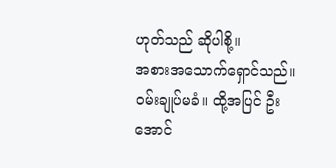ဟုတ်သည် ဆိုပါစို့။
အစားအသောက်ရှောင်သည်။ ဝမ်းချုပ်မခံ။ ထို့အပြင် ဦးအောင်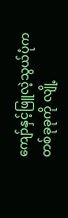ကျော်နှင့်ဖြူလဲ့သွယ်ပုံက တစ်ခုခုကို လျို့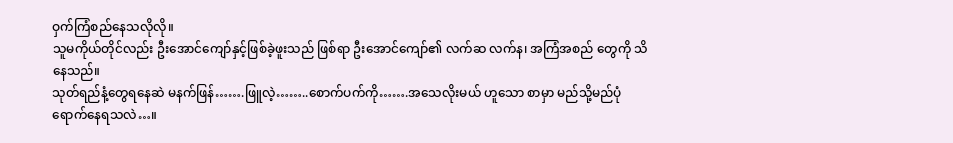ဝှက်ကြံစည်နေသလိုလို။
သူမကိုယ်တိုင်လည်း ဦးအောင်ကျော်နှင့်ဖြစ်ခဲ့ဖူးသည် ဖြစ်ရာ ဦးအောင်ကျော်၏ လက်ဆ လက်န၊ အကြံအစည် တွေကို သိနေသည်။
သုတ်ရည်နံ့တွေရနေဆဲ မနက်ဖြန်…….ဖြူလဲ့……..စောက်ပက်ကို…….အသေလိုးမယ် ဟူသော စာမှာ မည်သို့မည်ပုံ ရောက်နေရသလဲ…။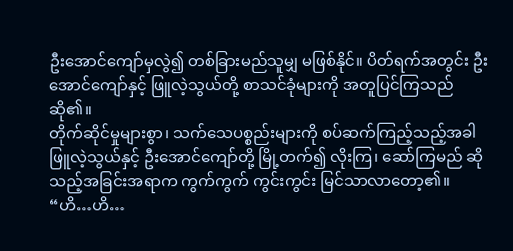ဦးအောင်ကျော်မှလွဲ၍ တစ်ခြားမည်သူမျှ မဖြစ်နိုင်။ ပိတ်ရက်အတွင်း ဦးအောင်ကျော်နှင့် ဖြူလဲ့သွယ်တို့ စာသင်ခုံများကို အတူပြင်ကြသည်ဆို၏။
တိုက်ဆိုင်မှုများစွာ၊ သက်သေပစ္စည်းများကို စပ်ဆက်ကြည့်သည့်အခါ ဖြူလဲ့သွယ်နှင့် ဦးအောင်ကျော်တို့ မြို့တက်၍ လိုးကြ၊ ဆော်ကြမည် ဆိုသည့်အခြင်းအရာက ကွက်ကွက် ကွင်းကွင်း မြင်သာလာတော့၏။
“ဟိ…ဟိ…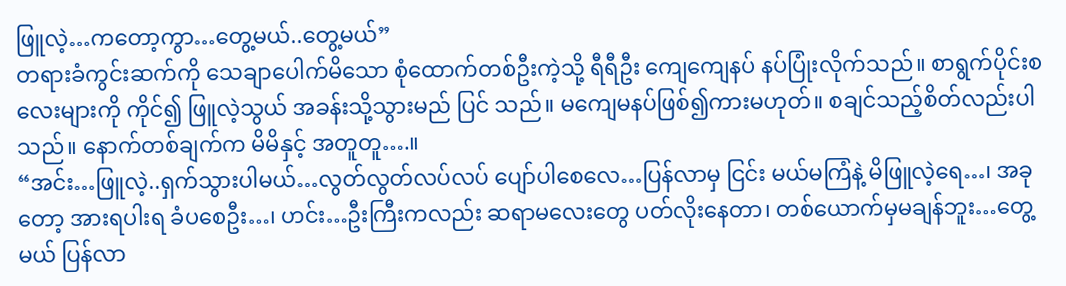ဖြူလဲ့…ကတော့ကွာ…တွေ့မယ်..တွေ့မယ်”
တရားခံကွင်းဆက်ကို သေချာပေါက်မိသော စုံထောက်တစ်ဦးကဲ့သို့ ရီရီဦး ကျေကျေနပ် နပ်ပြုံးလိုက်သည်။ စာရွက်ပိုင်းစ လေးများကို ကိုင်၍ ဖြူလဲ့သွယ် အခန်းသို့သွားမည် ပြင် သည်။ မကျေမနပ်ဖြစ်၍ကားမဟုတ်။ စချင်သည့်စိတ်လည်းပါသည်။ နောက်တစ်ချက်က မိမိနှင့် အတူတူ….။
“အင်း…ဖြူလဲ့..ရှက်သွားပါမယ်…လွတ်လွတ်လပ်လပ် ပျော်ပါစေလေ…ပြန်လာမှ ငြင်း မယ်မကြံနဲ့ မိဖြူလဲ့ရေ…၊ အခုတော့ အားရပါးရ ခံပစေဦး…၊ ဟင်း…ဦးကြီးကလည်း ဆရာမလေးတွေ ပတ်လိုးနေတာ၊ တစ်ယောက်မှမချန်ဘူး…တွေ့မယ် ပြန်လာ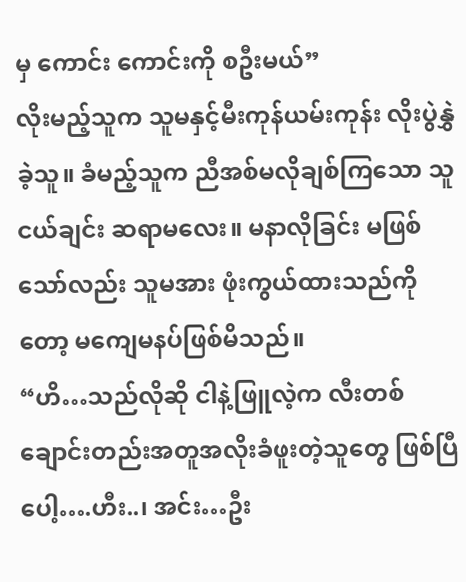မှ ကောင်း ကောင်းကို စဦးမယ်”
လိုးမည့်သူက သူမနှင့်မီးကုန်ယမ်းကုန်း လိုးပွဲနွှဲခဲ့သူ။ ခံမည့်သူက ညီအစ်မလိုချစ်ကြသော သူငယ်ချင်း ဆရာမလေး။ မနာလိုခြင်း မဖြစ်သော်လည်း သူမအား ဖုံးကွယ်ထားသည်ကို တော့ မကျေမနပ်ဖြစ်မိသည်။
“ဟိ…သည်လိုဆို ငါနဲ့ဖြူလဲ့က လီးတစ်ချောင်းတည်းအတူအလိုးခံဖူးတဲ့သူတွေ ဖြစ်ပြီပေါ့….ဟီး..၊ အင်း…ဦး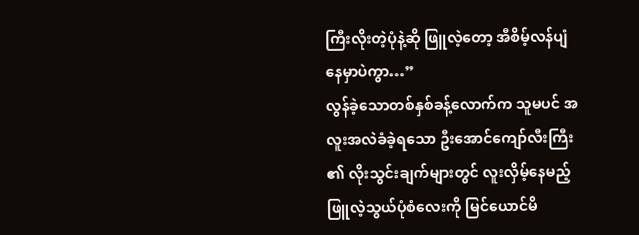ကြီးလိုးတဲ့ပုံနဲ့ဆို ဖြူလဲ့တော့ အီစိမ့်လန်ပျံနေမှာပဲကွာ…”
လွန်ခဲ့သောတစ်နှစ်ခန့်လောက်က သူမပင် အလူးအလဲခံခဲ့ရသော ဦးအောင်ကျော်လီးကြီး ၏ လိုးသွင်းချက်များတွင် လူးလှိမ့်နေမည့် ဖြူလဲ့သွယ်ပုံစံလေးကို မြင်ယောင်မိ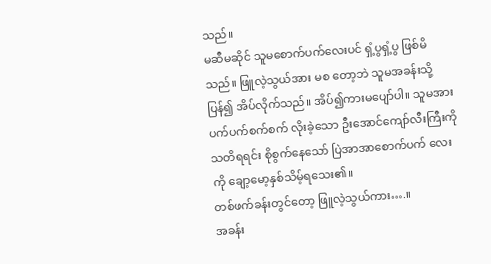သည်။
မဆီမဆိုင် သူမစောက်ပက်လေးပင် ရှံ့ပွရှံ့ပွ ဖြစ်မိသည်။ ဖြူလဲ့သွယ်အား မစ တော့ဘဲ သူမအခန်းသို့ပြန်၍ အိပ်လိုက်သည်။ အိပ်၍ကားမပျော်ပါ။ သူမအား ပက်ပက်စက်စက် လိုးခဲ့သော ဦးအောင်ကျော်လီးကြီးကို သတိရရင်း စိုစွက်နေသော် ပြဲအာအာစောက်ပက် လေးကို ချော့မော့နှစ်သိမ့်ရသေး၏။
တစ်ဖက်ခန်းတွင်တော့ ဖြူလဲ့သွယ်ကား….။
အခန်း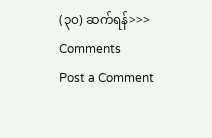(၃၀) ဆက်ရန်>>>
Comments
Post a Comment